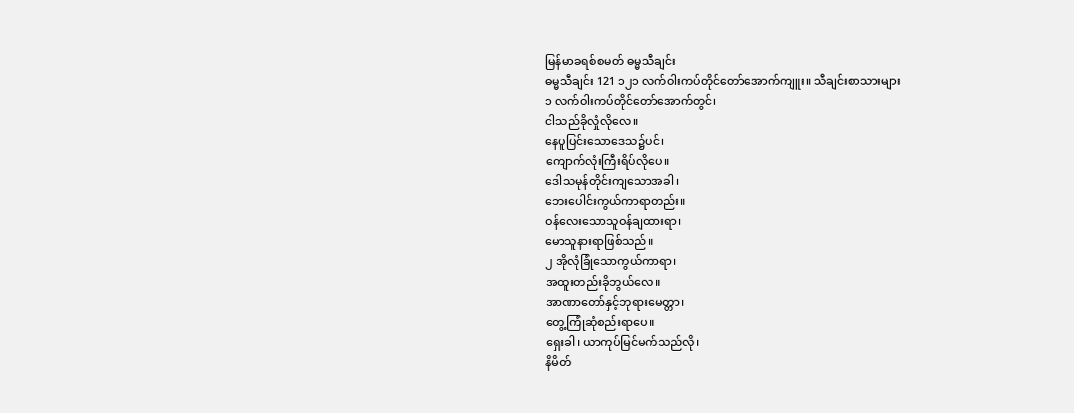မြန်မာခရစ်စမတ် ဓမ္မသီချင်း
ဓမ္မသီချင်း 121 ၁၂၁ လက်ဝါးကပ်တိုင်တော်အောက်ကျူး။ သီချင်းစာသားများ
၁ လက်ဝါးကပ်တိုင်တော်အောက်တွင်၊
ငါသည်ခိုလှုံလိုလေ။
နေပူပြင်းသောဒေသ၌ပင်၊
ကျောက်လုံးကြီးရိပ်လိုပေ။
ဒေါသမုန်တိုင်းကျသောအခါ၊
ဘေးပေါင်းကွယ်ကာရာတည်း။
ဝန်လေးသောသူဝန်ချထားရာ၊
မောသူနားရာဖြစ်သည်။
၂ အိုလုံခြုံသောကွယ်ကာရာ၊
အထူးတည်းခိုဘွယ်လေ။
အာဏာတော်နှင့်ဘုရားမေတ္တာ၊
တွေ့ကြုံဆုံစည်းရာပေ။
ရှေးခါ၊ ယာကုပ်မြင်မက်သည်လို၊
နိမိတ်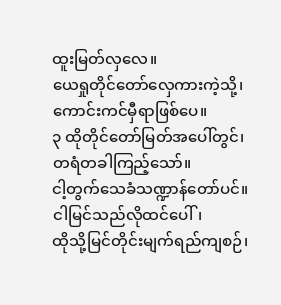ထူးမြတ်လှလေ။
ယေရှုတိုင်တော်လှေကားကဲ့သို့၊
ကောင်းကင်မှီရာဖြစ်ပေ။
၃ ထိုတိုင်တော်မြတ်အပေါ်တွင်၊
တရံတခါကြည့်သော်။
ငါ့တွက်သေခံသဏ္ဍာန်တော်ပင်။
ငါမြင်သည်လိုထင်ပေါ်၊
ထိုသို့မြင်တိုင်းမျက်ရည်ကျစဉ်၊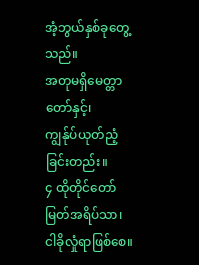အံ့ဘွယ်နှစ်ခုတွေ့သည်။
အတုမရှိမေတ္တာတော်နှင့်၊
ကျွန်ုပ်ယုတ်ညံ့ခြင်းတည်း။
၄ ထိုတိုင်တော်မြတ်အရိပ်သာ၊
ငါခိုလှုံရာဖြစ်စေ။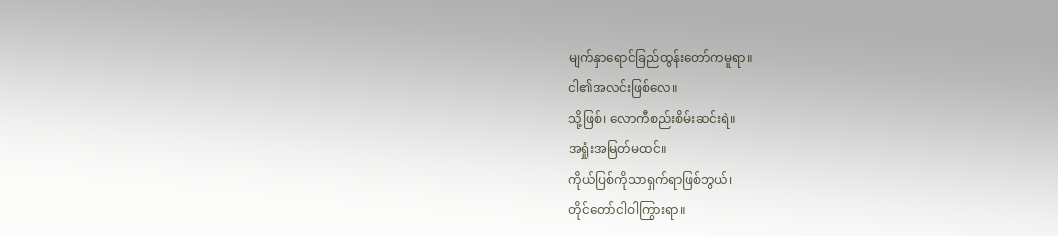မျက်နှာရောင်ခြည်ထွန်းတော်ကမူရာ။
ငါ၏အလင်းဖြစ်လေ။
သို့ဖြစ်၊ လောကီစည်းစိမ်းဆင်းရဲ။
အရှုံးအမြတ်မထင်။
ကိုယ်ပြစ်ကိုသာရှက်ရာဖြစ်ဘွယ်၊
တိုင်တော်ငါဝါကြွားရာ။